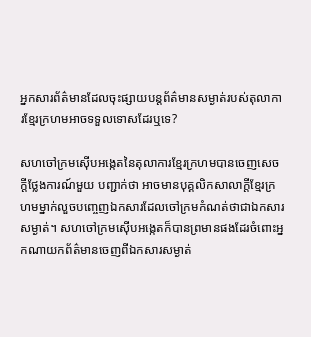អ្នកសារព័ត៌មានដែលចុះផ្សាយបន្តព័ត៌មានសម្ងាត់របស់តុលាការខ្មែរក្រហមអាចទទួលទោសដែរឬទេ?

សហចៅក្រមស៊ើបអង្កេតនៃតុលាការខ្មែរក្រហមបានចេញសេចក្តីថ្លែងការណ៍មួយ បញ្ជាក់ថា អាចមានបុគ្គលិកសាលាក្តីខ្មែរក្រហមម្នាក់លួចបញ្ចេញឯកសារដែលចៅក្រមកំណត់ថាជាឯកសារសម្ងាត់។ សហចៅក្រមស៊ើបអង្កេតក៏បានព្រមានផងដែរចំពោះអ្នកណាយកព័ត៌មានចេញពីឯកសារសម្ងាត់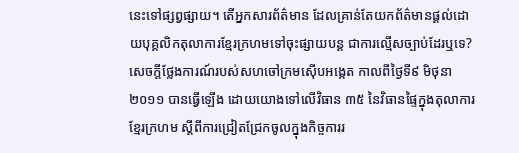នេះទៅផ្សព្វផ្សាយ។ តើអ្នកសារព័ត៌មាន ដែលគ្រាន់តែយកព័ត៌មានផ្តល់ដោយបុគ្គលិកតុលាការខ្មែរក្រហមទៅចុះផ្សាយបន្ត ជាការល្មើសច្បាប់ដែរឬទេ?
សេចក្តីថ្លែងការណ៍របស់សហចៅក្រមស៊ើបអង្កេត កាលពីថ្ងៃទី៩ មិថុនា ២០១១ បានធ្វើឡើង ដោយយោងទៅលើវិធាន ៣៥ នៃវិធានផ្ទៃក្នុងតុលាការខ្មែរក្រហម ស្តីពីការជ្រៀតជ្រែកចូលក្នុងកិច្ចការរ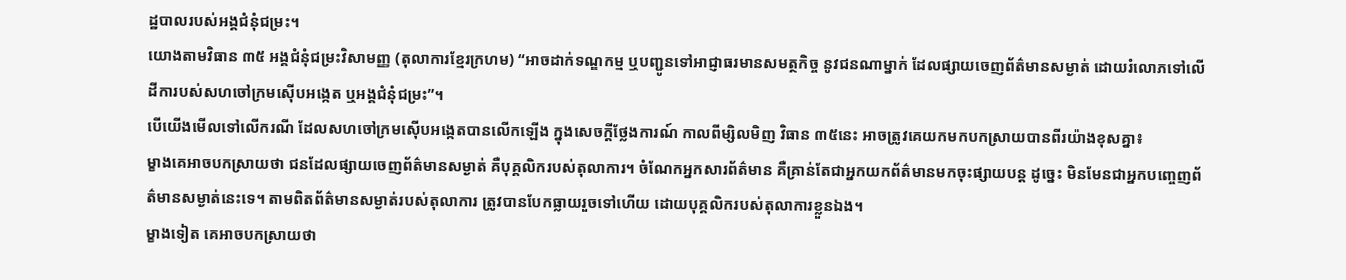ដ្ឋបាលរបស់អង្គជំនុំជម្រះ។
យោងតាមវិធាន ៣៥ អង្គជំនុំជម្រះវិសាមញ្ញ (តុលាការខ្មែរក្រហម) “អាចដាក់ទណ្ឌកម្ម ឬបញ្ជូនទៅអាជ្ញាធរមានសមត្ថកិច្ច នូវជនណាម្នាក់ ដែលផ្សាយចេញព័ត៌មានសម្ងាត់ ដោយរំលោភទៅលើដីការបស់សហចៅក្រមស៊ើបអង្កេត ឬអង្គជំនុំជម្រះ”។
បើយើងមើលទៅលើករណី ដែលសហចៅក្រមស៊ើបអង្កេតបានលើកឡើង ក្នុងសេចក្តីថ្លែងការណ៍ កាលពីម្សិលមិញ វិធាន ៣៥នេះ អាចត្រូវគេយកមកបកស្រាយបានពីរយ៉ាងខុសគ្នា៖
ម្ខាងគេអាចបកស្រាយថា ជនដែលផ្សាយចេញព័ត៌មានសម្ងាត់ គឺបុគ្គលិករបស់តុលាការ។ ចំណែកអ្នកសារព័ត៌មាន គឺគ្រាន់តែជាអ្នកយកព័ត៌មានមកចុះផ្សាយបន្ត ដូច្នេះ មិនមែនជាអ្នកបញ្ចេញព័ត៌មានសម្ងាត់នេះទេ។ តាមពិតព័ត៌មានសម្ងាត់របស់តុលាការ ត្រូវបានបែកធ្លាយរួចទៅហើយ ដោយបុគ្គលិករបស់តុលាការខ្លួនឯង។
ម្ខាងទៀត គេអាចបកស្រាយថា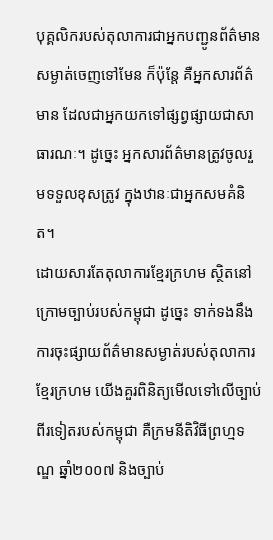បុគ្គលិករបស់តុលាការជាអ្នកបញ្ជូនព័ត៌មានសម្ងាត់ចេញទៅមែន ក៏ប៉ុន្តែ គឺអ្នកសារព័ត៌មាន ដែលជាអ្នកយកទៅផ្សព្វផ្សាយជាសាធារណៈ។ ដូច្នេះ អ្នកសារព័ត៌មានត្រូវចូលរួមទទួលខុសត្រូវ ក្នុងឋានៈជាអ្នកសមគំនិត។
ដោយសារតែតុលាការខ្មែរក្រហម ស្ថិតនៅក្រោមច្បាប់របស់កម្ពុជា ដូច្នេះ ទាក់ទងនឹងការចុះផ្សាយព័ត៌មានសម្ងាត់របស់តុលាការខ្មែរក្រហម យើងគួរពិនិត្យមើលទៅលើច្បាប់ពីរទៀតរបស់កម្ពុជា គឺក្រមនីតិវិធីព្រហ្មទណ្ឌ ឆ្នាំ២០០៧ និងច្បាប់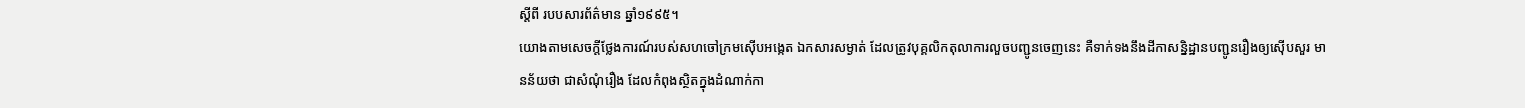ស្តីពី របបសារព័ត៌មាន ឆ្នាំ១៩៩៥។
យោងតាមសេចក្តីថ្លែងការណ៍របស់សហចៅក្រមស៊ើបអង្កេត ឯកសារសម្ងាត់ ដែលត្រូវបុគ្គលិកតុលាការលួចបញ្ជូនចេញនេះ គឺទាក់ទងនឹងដីកាសន្និដ្ឋានបញ្ជូនរឿងឲ្យស៊ើបសួរ មានន័យថា ជាសំណុំរឿង ដែលកំពុងស្ថិតក្នុងដំណាក់កា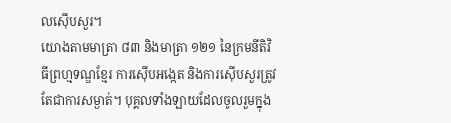លស៊ើបសួរ។
យោងតាមមាត្រា ៨៣ និងមាត្រា ១២១ នៃក្រមនីតិវិធីព្រហ្មទណ្ឌខ្មែរ ការស៊ើបអង្កេត និងការស៊ើបសួរត្រូវតែជាការសម្ងាត់។ បុគ្គលទាំងឡាយដែលចូលរួមក្នុង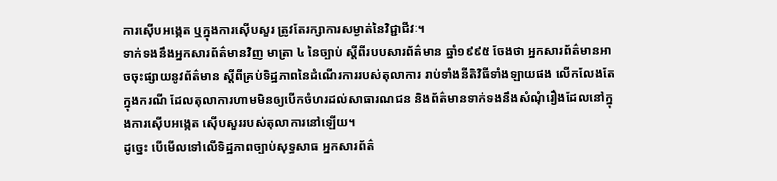ការស៊ើបអង្កេត ឬក្នុងការស៊ើបសួរ ត្រូវតែរក្សាការសម្ងាត់នៃវិជ្ជាជីវៈ។
ទាក់ទងនឹងអ្នកសារព័ត៌មានវិញ មាត្រា ៤ នៃច្បាប់ ស្តីពីរបបសារព័ត៌មាន ឆ្នាំ១៩៩៥ ចែងថា អ្នកសារព័ត៌មានអាចចុះផ្សាយនូវព័ត៌មាន ស្តីពីគ្រប់ទិដ្ឋភាពនៃដំណើរការរបស់តុលាការ រាប់ទាំងនីតិវិធីទាំងឡាយផង លើកលែងតែក្នុងករណី ដែលតុលាការហាមមិនឲ្យបើកចំហរដល់សាធារណជន និងព័ត៌មានទាក់ទងនឹងសំណុំរឿងដែលនៅក្នុងការស៊ើបអង្កេត ស៊ើបសួររបស់តុលាការនៅឡើយ។
ដូច្នេះ បើមើលទៅលើទិដ្ឋភាពច្បាប់សុទ្ធសាធ អ្នកសារព័ត៌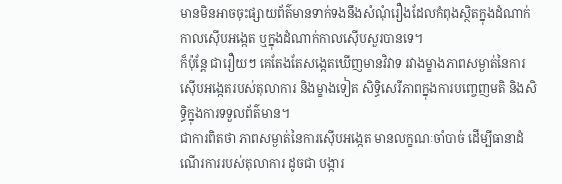មានមិនអាចចុះផ្សាយព័ត៌មានទាក់ទងនឹងសំណុំរឿងដែលកំពុងស្ថិតក្នុងដំណាក់កាលស៊ើបអង្កេត ឬក្នុងដំណាក់កាលស៊ើបសួរបានទេ។
ក៏ប៉ុន្តែ ជារឿយៗ គេតែងតែសង្កេតឃើញមានវិវាទ រវាងម្ខាងភាពសម្ងាត់នៃការស៊ើបអង្កេតរបស់តុលាការ និងម្ខាងទៀត សិទ្ធិសេរីភាពក្នុងការបញ្ចេញមតិ និងសិទ្ធិក្នុងការទទួលព័ត៌មាន។
ជាការពិតថា ភាពសម្ងាត់នៃការស៊ើបអង្កេត មានលក្ខណៈចាំបាច់ ដើម្បីធានាដំណើរការរបស់តុលាការ ដូចជា បង្ការ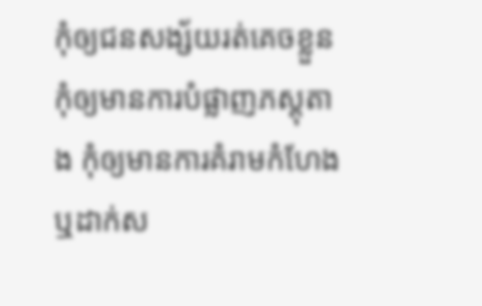កុំឲ្យជនសង្ស័យរត់គេចខ្លួន កុំឲ្យមានការបំផ្លាញភស្តុតាង កុំឲ្យមានការគំរាមកំហែង ឬដាក់ស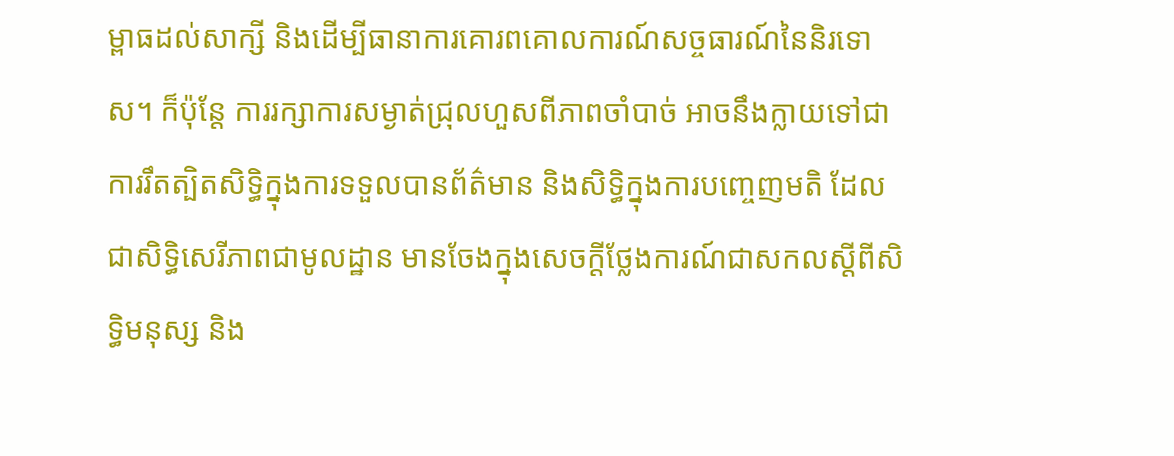ម្ពាធដល់សាក្សី និងដើម្បីធានាការគោរពគោលការណ៍សច្ចធារណ៍នៃនិរទោស។ ក៏ប៉ុន្តែ ការរក្សាការសម្ងាត់ជ្រុលហួសពីភាពចាំបាច់ អាចនឹងក្លាយទៅជាការរឹតត្បិតសិទ្ធិក្នុងការទទួលបានព័ត៌មាន និងសិទ្ធិក្នុងការបញ្ចេញមតិ ដែលជាសិទ្ធិសេរីភាពជាមូលដ្ឋាន មានចែងក្នុងសេចក្តីថ្លែងការណ៍ជាសកលស្តីពីសិទ្ធិមនុស្ស និង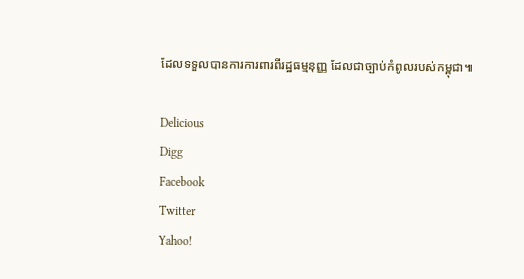ដែលទទួលបានការការពារពីរដ្ឋធម្មនុញ្ញ ដែលជាច្បាប់កំពូលរបស់កម្ពុជា៕

Delicious
Digg
Facebook
Twitter
Yahoo!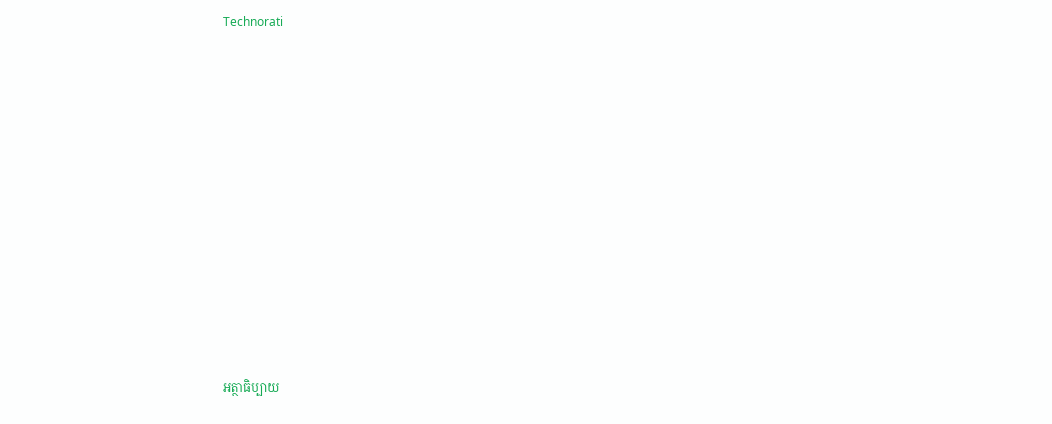Technorati













អត្ថាធិប្បាយ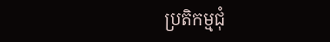ប្រតិកម្មជុំ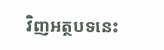វិញអត្ថបទនេះ